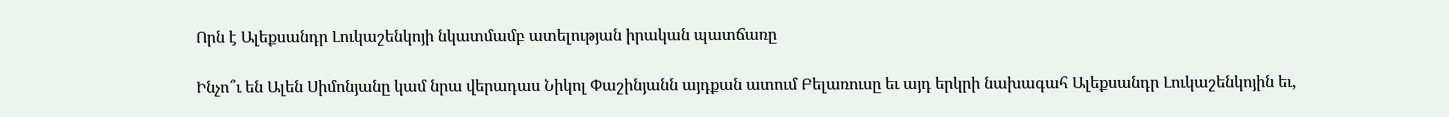Որն է Ալեքսանդր Լուկաշենկոյի նկատմամբ ատելության իրական պատճառը

Ինչո՞ւ են Ալեն Սիմոնյանը կամ նրա վերադաս Նիկոլ Փաշինյանն այդքան ատում Բելառուսը եւ այդ երկրի նախագահ Ալեքսանդր Լուկաշենկոյին եւ,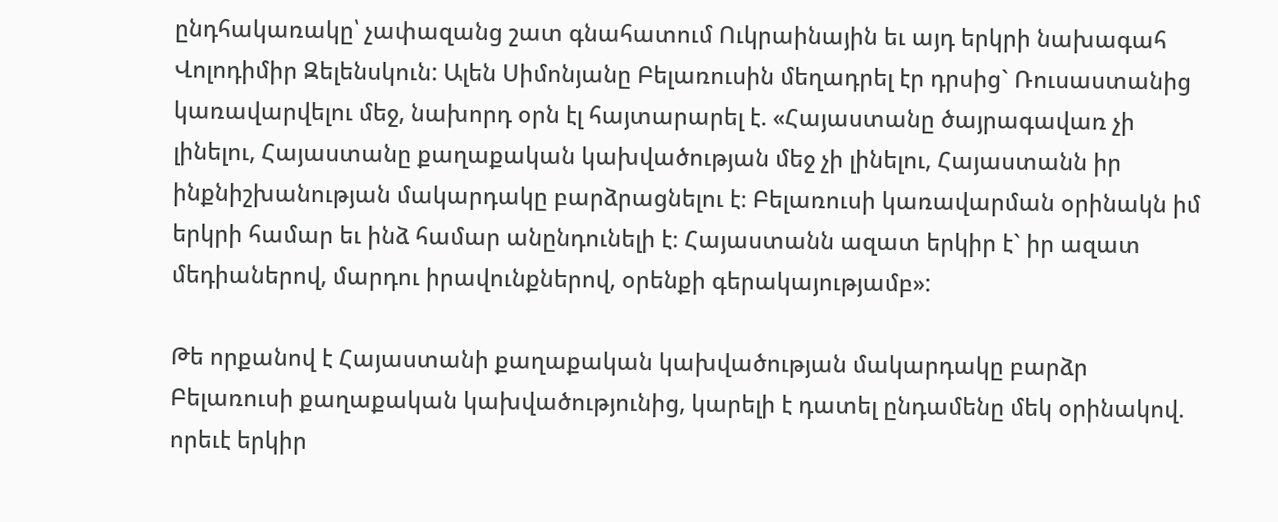ընդհակառակը՝ չափազանց շատ գնահատում Ուկրաինային եւ այդ երկրի նախագահ Վոլոդիմիր Զելենսկուն: Ալեն Սիմոնյանը Բելառուսին մեղադրել էր դրսից` Ռուսաստանից կառավարվելու մեջ, նախորդ օրն էլ հայտարարել է. «Հայաստանը ծայրագավառ չի լինելու, Հայաստանը քաղաքական կախվածության մեջ չի լինելու, Հայաստանն իր ինքնիշխանության մակարդակը բարձրացնելու է։ Բելառուսի կառավարման օրինակն իմ երկրի համար եւ ինձ համար անընդունելի է։ Հայաստանն ազատ երկիր է` իր ազատ մեդիաներով, մարդու իրավունքներով, օրենքի գերակայությամբ»:

Թե որքանով է Հայաստանի քաղաքական կախվածության մակարդակը բարձր Բելառուսի քաղաքական կախվածությունից, կարելի է դատել ընդամենը մեկ օրինակով. որեւէ երկիր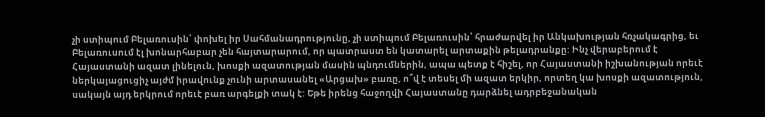չի ստիպում Բելառուսին՝ փոխել իր Սահմանադրությունը, չի ստիպում Բելառուսին՝ հրաժարվել իր Անկախության հռչակագրից, եւ Բելառուսում էլ խոնարհաբար չեն հայտարարում, որ պատրաստ են կատարել արտաքին թելադրանքը: Ինչ վերաբերում է Հայաստանի ազատ լինելուն, խոսքի ազատության մասին պնդումներին, ապա պետք է հիշել, որ Հայաստանի իշխանության որեւէ ներկայացուցիչ այժմ իրավունք չունի արտասանել «Արցախ» բառը, ո՞վ է տեսել մի ազատ երկիր, որտեղ կա խոսքի ազատություն, սակայն այդ երկրում որեւէ բառ արգելքի տակ է: Եթե իրենց հաջողվի Հայաստանը դարձնել ադրբեջանական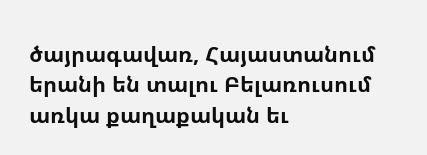ծայրագավառ, Հայաստանում երանի են տալու Բելառուսում առկա քաղաքական եւ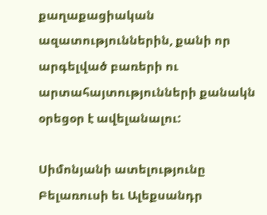քաղաքացիական ազատություններին, քանի որ արգելված բառերի ու արտահայտությունների քանակն օրեցօր է ավելանալու:

Սիմոնյանի ատելությունը Բելառուսի եւ Ալեքսանդր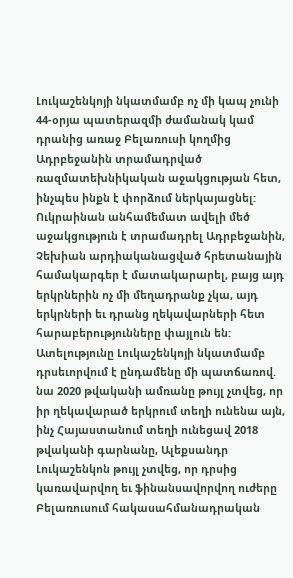Լուկաշենկոյի նկատմամբ ոչ մի կապ չունի 44-օրյա պատերազմի ժամանակ կամ դրանից առաջ Բելառուսի կողմից Ադրբեջանին տրամադրված ռազմատեխնիկական աջակցության հետ, ինչպես ինքն է փորձում ներկայացնել: Ուկրաինան անհամեմատ ավելի մեծ աջակցություն է տրամադրել Ադրբեջանին, Չեխիան արդիականացված հրետանային համակարգեր է մատակարարել, բայց այդ երկրներին ոչ մի մեղադրանք չկա, այդ երկրների եւ դրանց ղեկավարների հետ հարաբերությունները փայլուն են: Ատելությունը Լուկաշենկոյի նկատմամբ դրսեւորվում է ընդամենը մի պատճառով. նա 2020 թվականի ամռանը թույլ չտվեց, որ իր ղեկավարած երկրում տեղի ունենա այն, ինչ Հայաստանում տեղի ունեցավ 2018 թվականի գարնանը, Ալեքսանդր Լուկաշենկոն թույլ չտվեց, որ դրսից կառավարվող եւ ֆինանսավորվող ուժերը Բելառուսում հակասահմանադրական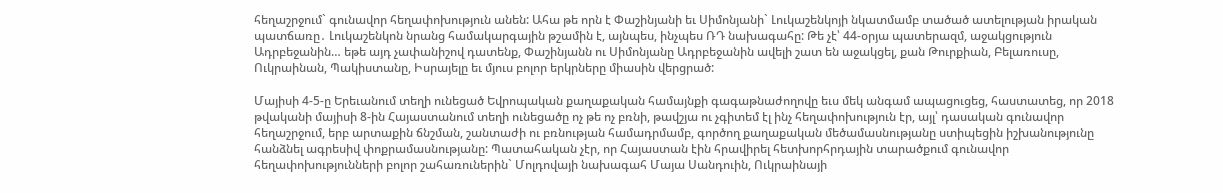հեղաշրջում` գունավոր հեղափոխություն անեն: Ահա թե որն է Փաշինյանի եւ Սիմոնյանի` Լուկաշենկոյի նկատմամբ տածած ատելության իրական պատճառը․ Լուկաշենկոն նրանց համակարգային թշամին է, այնպես, ինչպես ՌԴ նախագահը: Թե չէ՝ 44-օրյա պատերազմ, աջակցություն Ադրբեջանին… եթե այդ չափանիշով դատենք, Փաշինյանն ու Սիմոնյանը Ադրբեջանին ավելի շատ են աջակցել, քան Թուրքիան, Բելառուսը, Ուկրաինան, Պակիստանը, Իսրայելը եւ մյուս բոլոր երկրները միասին վերցրած:

Մայիսի 4-5-ը Երեւանում տեղի ունեցած Եվրոպական քաղաքական համայնքի գագաթնաժողովը եւս մեկ անգամ ապացուցեց, հաստատեց, որ 2018 թվականի մայիսի 8-ին Հայաստանում տեղի ունեցածը ոչ թե ոչ բռնի, թավշյա ու չգիտեմ էլ ինչ հեղափոխություն էր, այլ՝ դասական գունավոր հեղաշրջում, երբ արտաքին ճնշման, շանտաժի ու բռնության համադրմամբ, գործող քաղաքական մեծամասնությանը ստիպեցին իշխանությունը հանձնել ագրեսիվ փոքրամասնությանը: Պատահական չէր, որ Հայաստան էին հրավիրել հետխորհրդային տարածքում գունավոր հեղափոխությունների բոլոր շահառուներին` Մոլդովայի նախագահ Մայա Սանդուին, Ուկրաինայի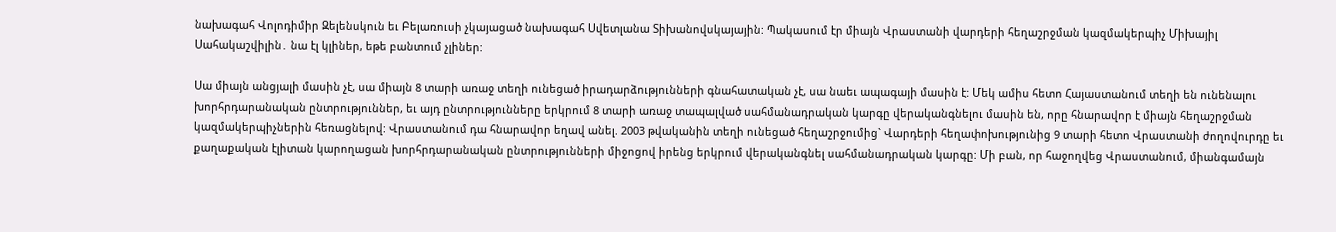նախագահ Վոլոդիմիր Զելենսկուն եւ Բելառուսի չկայացած նախագահ Սվետլանա Տիխանովսկայային: Պակասում էր միայն Վրաստանի վարդերի հեղաշրջման կազմակերպիչ Միխայիլ Սահակաշվիլին․ նա էլ կլիներ, եթե բանտում չլիներ:

Սա միայն անցյալի մասին չէ, սա միայն 8 տարի առաջ տեղի ունեցած իրադարձությունների գնահատական չէ, սա նաեւ ապագայի մասին է: Մեկ ամիս հետո Հայաստանում տեղի են ունենալու խորհրդարանական ընտրություններ, եւ այդ ընտրությունները երկրում 8 տարի առաջ տապալված սահմանադրական կարգը վերականգնելու մասին են, որը հնարավոր է միայն հեղաշրջման կազմակերպիչներին հեռացնելով: Վրաստանում դա հնարավոր եղավ անել. 2003 թվականին տեղի ունեցած հեղաշրջումից` Վարդերի հեղափոխությունից 9 տարի հետո Վրաստանի ժողովուրդը եւ քաղաքական էլիտան կարողացան խորհրդարանական ընտրությունների միջոցով իրենց երկրում վերականգնել սահմանադրական կարգը: Մի բան, որ հաջողվեց Վրաստանում, միանգամայն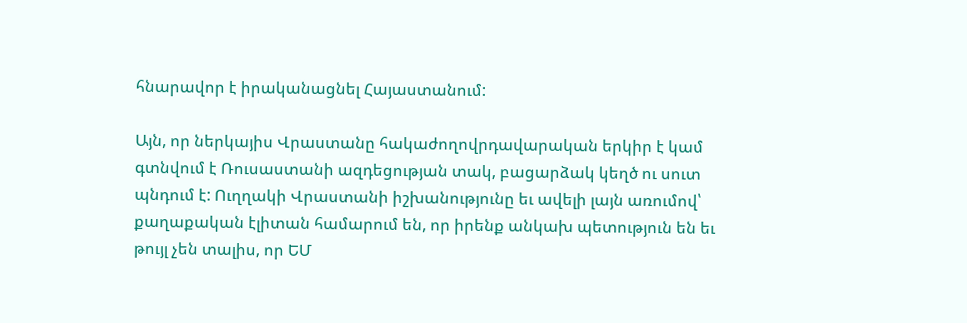հնարավոր է իրականացնել Հայաստանում:

Այն, որ ներկայիս Վրաստանը հակաժողովրդավարական երկիր է կամ գտնվում է Ռուսաստանի ազդեցության տակ, բացարձակ կեղծ ու սուտ պնդում է: Ուղղակի Վրաստանի իշխանությունը եւ ավելի լայն առումով՝ քաղաքական էլիտան համարում են, որ իրենք անկախ պետություն են եւ թույլ չեն տալիս, որ ԵՄ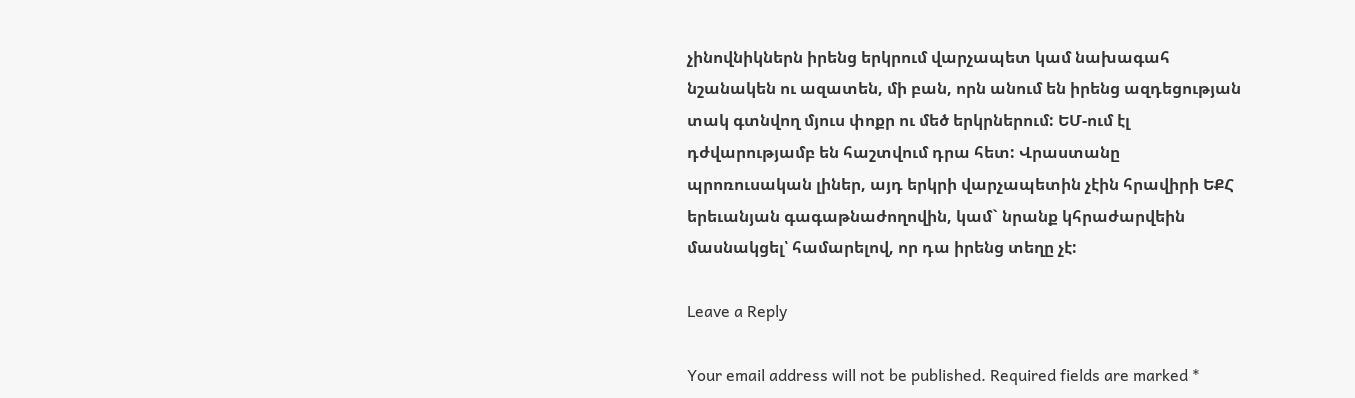չինովնիկներն իրենց երկրում վարչապետ կամ նախագահ նշանակեն ու ազատեն, մի բան, որն անում են իրենց ազդեցության տակ գտնվող մյուս փոքր ու մեծ երկրներում: ԵՄ-ում էլ դժվարությամբ են հաշտվում դրա հետ: Վրաստանը պրոռուսական լիներ, այդ երկրի վարչապետին չէին հրավիրի ԵՔՀ երեւանյան գագաթնաժողովին, կամ` նրանք կհրաժարվեին մասնակցել՝ համարելով, որ դա իրենց տեղը չէ:

Leave a Reply

Your email address will not be published. Required fields are marked *